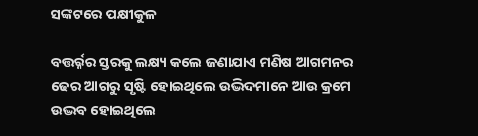ସଙ୍କଟରେ ପକ୍ଷୀକୁଳ

ବତ୍ତର୍ର୍ନର ସ୍ତରକୁ ଲକ୍ଷ୍ୟ କଲେ ଜଣାଯାଏ ମଣିଷ ଆଗମନର ଢେର ଆଗରୁ ସୃଷ୍ଟି ହୋଇଥିଲେ ଉଦ୍ଭିଦମାନେ ଆଉ କ୍ରମେ ଉଦ୍ଭବ ହୋଇଥିଲେ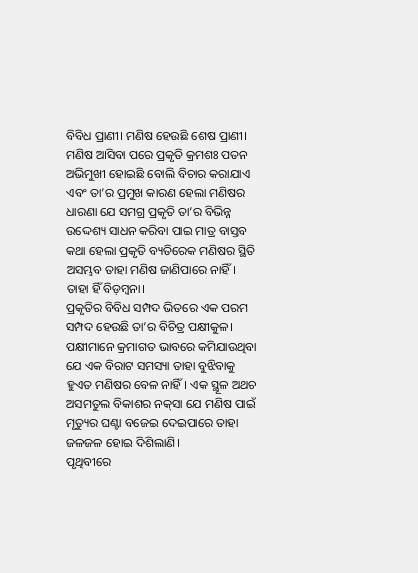ବିବିଧ ପ୍ରାଣୀ। ମଣିଷ ହେଉଛି ଶେଷ ପ୍ରାଣୀ। ମଣିଷ ଆସିବା ପରେ ପ୍ରକୃତି କ୍ରମଶଃ ପତନ ଅଭିମୁଖୀ ହୋଇଛି ବୋଲି ବିଚାର କରାଯାଏ ଏବଂ ତା’ର ପ୍ରମୁଖ କାରଣ ହେଲା ମଣିଷର ଧାରଣା ଯେ ସମଗ୍ର ପ୍ରକୃତି ତା’ର ବିଭିନ୍ନ ଉଦ୍ଦେଶ୍ୟ ସାଧନ କରିବା ପାଇ ମାତ୍ର ବାସ୍ତବ କଥା ହେଲା ପ୍ରକୃତି ବ୍ୟତିରେକ ମଣିଷର ସ୍ଥିତି ଅସମ୍ଭବ ତାହା ମଣିଷ ଜାଣିପାରେ ନାହିଁ। ତାହା ହିଁ ବିଡ଼ମ୍ୱନା।
ପ୍ରକୃତିର ବିବିଧ ସମ୍ପଦ ଭିତରେ ଏକ ପରମ ସମ୍ପଦ ହେଉଛି ତା’ର ବିଚିତ୍ର ପକ୍ଷୀକୁଳ। ପକ୍ଷୀମାନେ କ୍ରମାଗତ ଭାବରେ କମିଯାଉଥିବା ଯେ ଏକ ବିରାଟ ସମସ୍ୟା ତାହା ବୁଝିବାକୁ ହୁଏତ ମଣିଷର ବେଳ ନାହିଁ। ଏକ ସ୍ଥୂଳ ଅଥଚ ଅସମତୁଲ ବିକାଶର ନକ୍‌ସା ଯେ ମଣିଷ ପାଇଁ ମୃତ୍ୟୁର ଘଣ୍ଟା ବଜେଇ ଦେଇପାରେ ତାହା ଜଳଜଳ ହୋଇ ଦିଶିଲାଣି।
ପୃଥିବୀରେ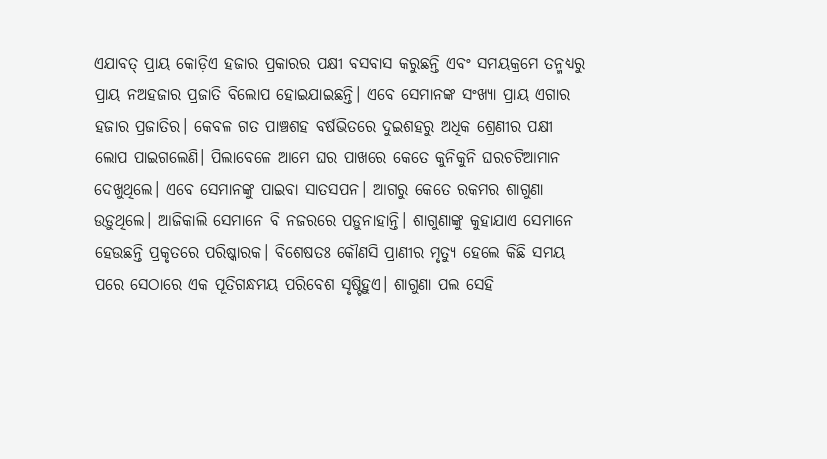ଏଯାବତ୍‌ ପ୍ରାୟ କୋଡ଼ିଏ ହଜାର ପ୍ରକାରର ପକ୍ଷୀ ବସବାସ କରୁଛନ୍ତି ଏବଂ ସମୟକ୍ରମେ ତନ୍ମଧ୍ୟରୁ ପ୍ରାୟ ନଅହଜାର ପ୍ରଜାତି ବିଲୋପ ହୋଇଯାଇଛନ୍ତି। ଏବେ ସେମାନଙ୍କ ସଂଖ୍ୟା ପ୍ରାୟ ଏଗାର ହଜାର ପ୍ରଜାତିର। କେବଳ ଗତ ପାଞ୍ଚଶହ ବର୍ଷଭିତରେ ଦୁଇଶହରୁ ଅଧିକ ଶ୍ରେଣୀର ପକ୍ଷୀ ଲୋପ ପାଇଗଲେଣି। ପିଲାବେଳେ ଆମେ ଘର ପାଖରେ କେତେ କୁନିକୁନି ଘରଚଟିଆମାନ ଦେଖୁଥିଲେ। ଏବେ ସେମାନଙ୍କୁ ପାଇବା ସାତସପନ। ଆଗରୁ କେତେ ରକମର ଶାଗୁଣା ଉଡ଼ୁଥିଲେ। ଆଜିକାଲି ସେମାନେ ବି ନଜରରେ ପଡ଼ୁନାହାନ୍ତି। ଶାଗୁଣାଙ୍କୁ କୁହାଯାଏ ସେମାନେ ହେଉଛନ୍ତି ପ୍ରକୃତରେ ପରିଷ୍କାରକ। ବିଶେଷତଃ କୌଣସି ପ୍ରାଣୀର ମୃତ୍ୟୁ ହେଲେ କିଛି ସମୟ ପରେ ସେଠାରେ ଏକ ପୂତିଗନ୍ଧମୟ ପରିବେଶ ସୃଷ୍ଟିହୁଏ। ଶାଗୁଣା ପଲ ସେହି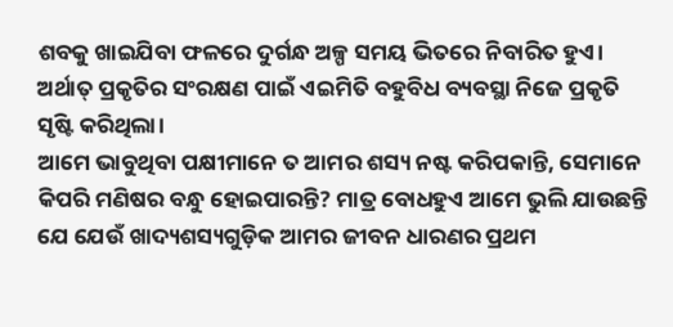ଶବକୁ ଖାଇଯିବା ଫଳରେ ଦୁର୍ଗନ୍ଧ ଅଳ୍ପ ସମୟ ଭିତରେ ନିବାରିତ ହୁଏ। ଅର୍ଥାତ୍‌ ପ୍ରକୃତିର ସଂରକ୍ଷଣ ପାଇଁ ଏଇମିତି ବହୁବିଧ ବ୍ୟବସ୍ଥା ନିଜେ ପ୍ରକୃତି ସୃଷ୍ଟି କରିଥିଲା।
ଆମେ ଭାବୁଥିବା ପକ୍ଷୀମାନେ ତ ଆମର ଶସ୍ୟ ନଷ୍ଟ କରିପକାନ୍ତି, ସେମାନେ କିପରି ମଣିଷର ବନ୍ଧୁ ହୋଇପାରନ୍ତି? ମାତ୍ର ବୋଧହୁଏ ଆମେ ଭୁଲି ଯାଉଛନ୍ତି ଯେ ଯେଉଁ ଖାଦ୍ୟଶସ୍ୟଗୁଡ଼ିକ ଆମର ଜୀବନ ଧାରଣର ପ୍ରଥମ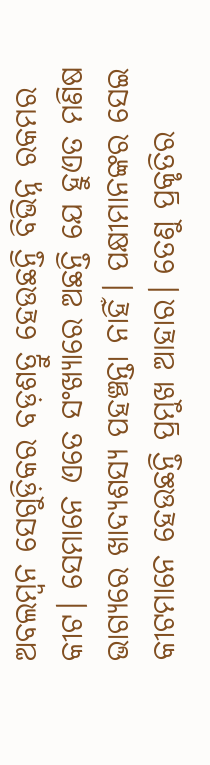ଅବଲମ୍ୱନ ସେଗୁଡ଼ିକର ବଡ଼ଶତ୍ରୁ ହେଉଛନ୍ତି ବିଭିନ୍ନ ରକମର କୀଟ। ସେମାନେ ଏତେ ସଂଖ୍ୟାରେ ଅଛନ୍ତି ଯେ ହୁଏତ ମଣିଷ ଭାଗ୍ୟରେ ଖାଦ୍ୟଶସ୍ୟ ପହଞ୍ଚନ୍ତା ନାହିଁ। ପକ୍ଷୀମାନଙ୍କର ସେଇ କୀଟମାନେ ହେଉଛନ୍ତି ପ୍ରମୁଖ ଆହାର। ତେଣୁ ପ୍ରକୃତିର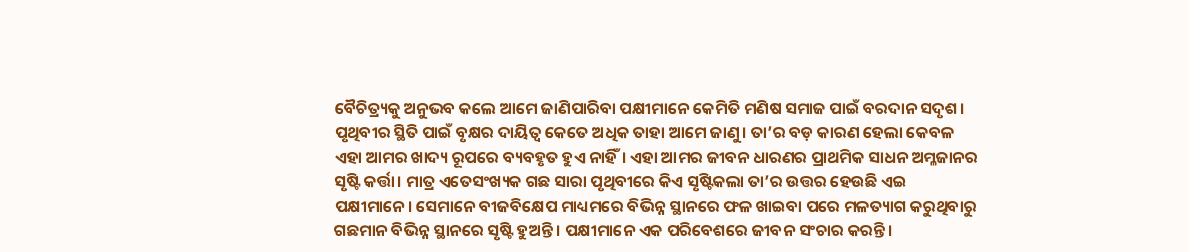ବୈଚିତ୍ର୍ୟକୁ ଅନୁଭବ କଲେ ଆମେ ଜାଣିପାରିବା ପକ୍ଷୀମାନେ କେମିତି ମଣିଷ ସମାଜ ପାଇଁ ବରଦାନ ସଦୃଶ।
ପୃଥିବୀର ସ୍ଥିତି ପାଇଁ ବୃକ୍ଷର ଦାୟିତ୍ୱ କେତେ ଅଧିକ ତାହା ଆମେ ଜାଣୁ। ତା’ର ବଡ଼ କାରଣ ହେଲା କେବଳ ଏହା ଆମର ଖାଦ୍ୟ ରୂପରେ ବ୍ୟବହୃତ ହୁଏ ନାହିଁ। ଏହା ଆମର ଜୀବନ ଧାରଣର ପ୍ରାଥମିକ ସାଧନ ଅମ୍ଳଜାନର ସୃଷ୍ଟି କର୍ତ୍ତା। ମାତ୍ର ଏତେସଂଖ୍ୟକ ଗଛ ସାରା ପୃଥିବୀରେ କିଏ ସୃଷ୍ଟିକଲା ତା’ର ଉତ୍ତର ହେଉଛି ଏଇ ପକ୍ଷୀମାନେ। ସେମାନେ ବୀଜବିକ୍ଷେପ ମାଧ୍ୟମରେ ବିଭିନ୍ନ ସ୍ଥାନରେ ଫଳ ଖାଇବା ପରେ ମଳତ୍ୟାଗ କରୁଥିବାରୁ ଗଛମାନ ବିଭିନ୍ନ ସ୍ଥାନରେ ସୃଷ୍ଟି ହୁଅନ୍ତି। ପକ୍ଷୀମାନେ ଏକ ପରିବେଶରେ ଜୀବନ ସଂଚାର କରନ୍ତି।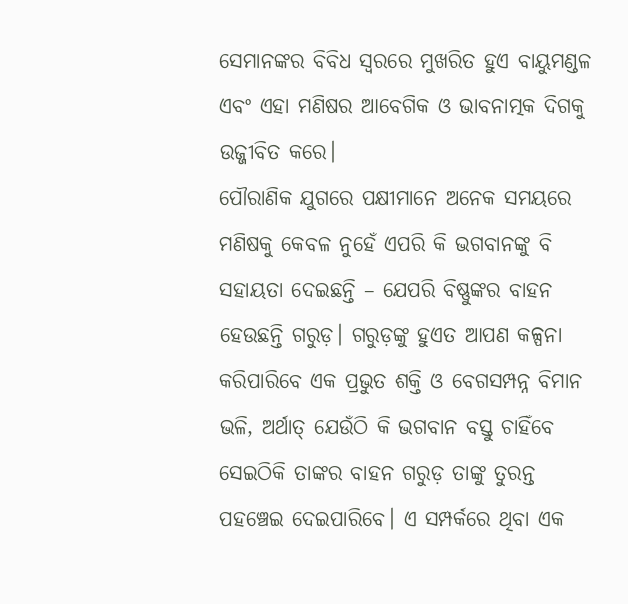ସେମାନଙ୍କର ବିବିଧ ସ୍ୱରରେ ମୁଖରିତ ହୁଏ ବାୟୁମଣ୍ଡଳ ଏବଂ ଏହା ମଣିଷର ଆବେଗିକ ଓ ଭାବନାତ୍ମକ ଦିଗକୁ ଉଜ୍ଜୀବିତ କରେ।
ପୌରାଣିକ ଯୁଗରେ ପକ୍ଷୀମାନେ ଅନେକ ସମୟରେ ମଣିଷକୁ କେବଳ ନୁହେଁ ଏପରି କି ଭଗବାନଙ୍କୁ ବି ସହାୟତା ଦେଇଛନ୍ତି – ଯେପରି ବିଷ୍ଣୁଙ୍କର ବାହନ ହେଉଛନ୍ତି ଗରୁଡ଼। ଗରୁଡ଼ଙ୍କୁ ହୁଏତ ଆପଣ କଳ୍ପନା କରିପାରିବେ ଏକ ପ୍ରଭୁତ ଶକ୍ତି ଓ ବେଗସମ୍ପନ୍ନ ବିମାନ ଭଳି, ଅର୍ଥାତ୍‌ ଯେଉଁଠି କି ଭଗବାନ ବସ୍ତୁ ଚାହିଁବେ ସେଇଠିକି ତାଙ୍କର ବାହନ ଗରୁଡ଼ ତାଙ୍କୁ ତୁରନ୍ତ ପହଞ୍ଚେଇ ଦେଇପାରିବେ। ଏ ସମ୍ପର୍କରେ ଥିବା ଏକ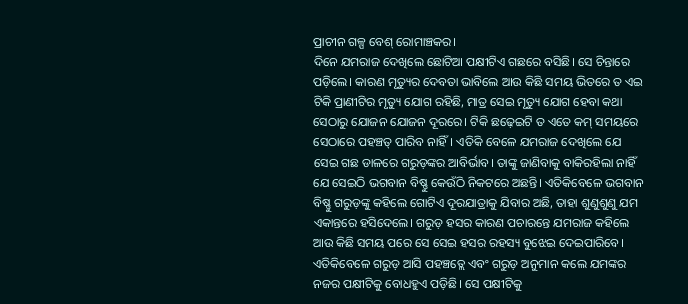ପ୍ରାଚୀନ ଗଳ୍ପ ବେଶ୍‌ ରୋମାଞ୍ଚକର।
ଦିନେ ଯମରାଜ ଦେଖିଲେ ଛୋଟିଆ ପକ୍ଷୀଟିଏ ଗଛରେ ବସିଛି। ସେ ଚିନ୍ତାରେ ପଡ଼ିଲେ। କାରଣ ମୃତ୍ୟୁର ଦେବତା ଭାବିଲେ ଆଉ କିଛି ସମୟ ଭିତରେ ତ ଏଇ ଟିକି ପ୍ରାଣୀଟିର ମୃତ୍ୟୁ ଯୋଗ ରହିଛି, ମାତ୍ର ସେଇ ମୃତ୍ୟୁ ଯୋଗ ହେବା କଥା ସେଠାରୁ ଯୋଜନ ଯୋଜନ ଦୂରରେ। ଟିକି ଛଢ଼େଇଟି ତ ଏତେ କମ୍‌ ସମୟରେ ସେଠାରେ ପହଞ୍ଚତ୍ ପାରିବ ନାହିଁ। ଏତିକି ବେଳେ ଯମରାଜ ଦେଖିଲେ ଯେ ସେଇ ଗଛ ଡାଳରେ ଗରୁଡ଼ଙ୍କର ଆବିର୍ଭାବ। ତାଙ୍କୁ ଜାଣିବାକୁ ବାକିରହିଲା ନାହିଁ ଯେ ସେଇଠି ଭଗବାନ ବିଷ୍ଣୁ କେଉଁଠି ନିକଟରେ ଅଛନ୍ତି। ଏତିକିବେଳେ ଭଗବାନ ବିଷ୍ଣୁ ଗରୁଡ଼ଙ୍କୁ କହିଲେ ଗୋଟିଏ ଦୂରଯାତ୍ରାକୁ ଯିବାର ଅଛି, ତାହା ଶୁଣୁଶୁଣୁ ଯମ ଏକାନ୍ତରେ ହସିଦେଲେ। ଗରୁଡ଼ ହସର କାରଣ ପଚାରନ୍ତେ ଯମରାଜ କହିଲେ ଆଉ କିଛି ସମୟ ପରେ ସେ ସେଇ ହସର ରହସ୍ୟ ବୁଝେଇ ଦେଇପାରିବେ। ଏତିକିବେଳେ ଗରୁଡ଼ ଆସି ପହଞ୍ଚତ୍ଲେ ଏବଂ ଗରୁଡ଼ ଅନୁମାନ କଲେ ଯମଙ୍କର ନଜର ପକ୍ଷୀଟିକୁ ବୋଧହୁଏ ପଡ଼ିଛି। ସେ ପକ୍ଷୀଟିକୁ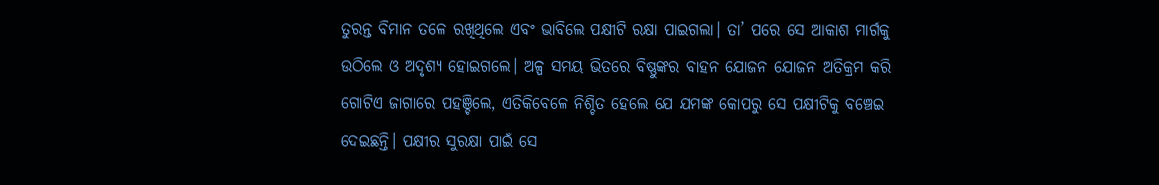ତୁରନ୍ତ ବିମାନ ତଳେ ରଖିଥିଲେ ଏବଂ ଭାବିଲେ ପକ୍ଷୀଟି ରକ୍ଷା ପାଇଗଲା। ତା’ ପରେ ସେ ଆକାଶ ମାର୍ଗକୁ ଉଠିଲେ ଓ ଅଦୃଶ୍ୟ ହୋଇଗଲେ। ଅଳ୍ପ ସମୟ ଭିତରେ ବିଷ୍ଣୁଙ୍କର ବାହନ ଯୋଜନ ଯୋଜନ ଅତିକ୍ରମ କରି ଗୋଟିଏ ଜାଗାରେ ପହଞ୍ଚିଲେ, ଏତିକିବେଳେ ନିଶ୍ଚିତ ହେଲେ ଯେ ଯମଙ୍କ କୋପରୁ ସେ ପକ୍ଷୀଟିକୁ ବଞ୍ଚେଇ ଦେଇଛନ୍ତି। ପକ୍ଷୀର ସୁରକ୍ଷା ପାଇଁ ସେ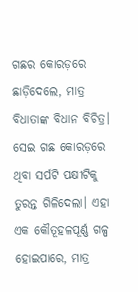ଗଛର କୋରଡ଼ରେ ଛାଡ଼ିଦେଲେ, ମାତ୍ର ବିଧାତାଙ୍କ ବିଧାନ ବିଚିତ୍ର। ସେଇ ଗଛ କୋରଡ଼ରେ ଥିବା ସର୍ପଟି ପକ୍ଷୀଟିକୁ ତୁରନ୍ତ ଗିଳିଦେଲା। ଏହା ଏକ କୌତୂହଳପୂର୍ଣ୍ଣ ଗଳ୍ପ ହୋଇପାରେ, ମାତ୍ର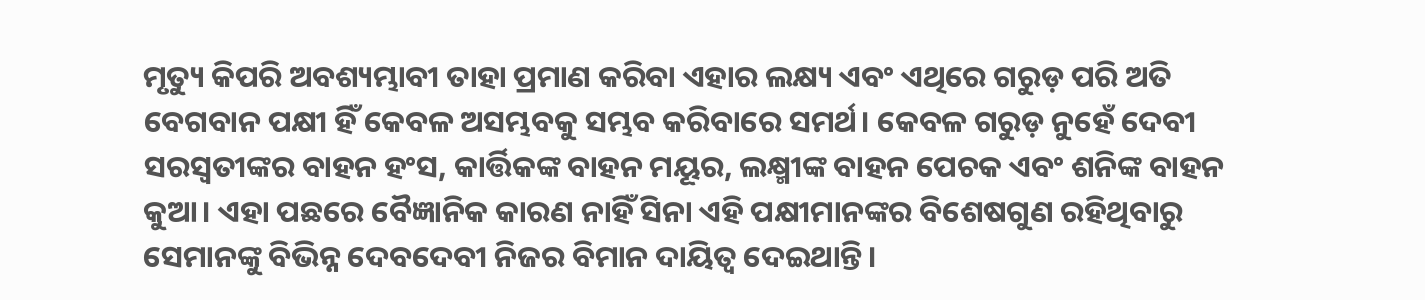ମୃତ୍ୟୁ କିପରି ଅବଶ୍ୟମ୍ଭାବୀ ତାହା ପ୍ରମାଣ କରିବା ଏହାର ଲକ୍ଷ୍ୟ ଏବଂ ଏଥିରେ ଗରୁଡ଼ ପରି ଅତି ବେଗବାନ ପକ୍ଷୀ ହିଁ କେବଳ ଅସମ୍ଭବକୁ ସମ୍ଭବ କରିବାରେ ସମର୍ଥ। କେବଳ ଗରୁଡ଼ ନୁହେଁ ଦେବୀ ସରସ୍ୱତୀଙ୍କର ବାହନ ହଂସ, କାର୍ତ୍ତିକଙ୍କ ବାହନ ମୟୂର, ଲକ୍ଷ୍ମୀଙ୍କ ବାହନ ପେଚକ ଏବଂ ଶନିଙ୍କ ବାହନ କୁଆ। ଏହା ପଛରେ ବୈଜ୍ଞାନିକ କାରଣ ନାହିଁ ସିନା ଏହି ପକ୍ଷୀମାନଙ୍କର ବିଶେଷଗୁଣ ରହିଥିବାରୁ ସେମାନଙ୍କୁ ବିଭିନ୍ନ ଦେବଦେବୀ ନିଜର ବିମାନ ଦାୟିତ୍ୱ ଦେଇଥାନ୍ତି।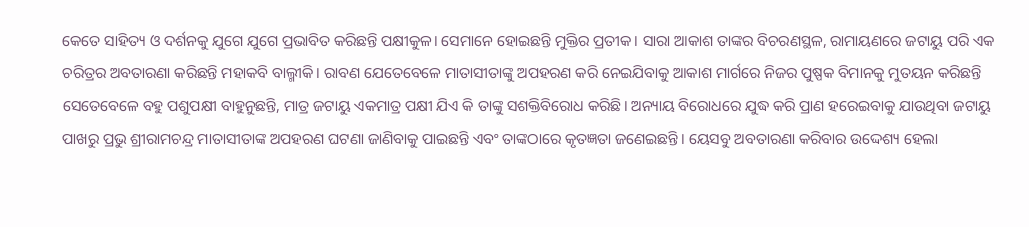କେତେ ସାହିତ୍ୟ ଓ ଦର୍ଶନକୁ ଯୁଗେ ଯୁଗେ ପ୍ରଭାବିତ କରିଛନ୍ତି ପକ୍ଷୀକୁଳ। ସେମାନେ ହୋଇଛନ୍ତି ମୁକ୍ତିର ପ୍ରତୀକ। ସାରା ଆକାଶ ତାଙ୍କର ବିଚରଣସ୍ଥଳ, ରାମାୟଣରେ ଜଟାୟୁ ପରି ଏକ ଚରିତ୍ରର ଅବତାରଣା କରିଛନ୍ତି ମହାକବି ବାଲ୍ମୀକି। ରାବଣ ଯେତେବେଳେ ମାତାସୀତାଙ୍କୁ ଅପହରଣ କରି ନେଇଯିବାକୁ ଆକାଶ ମାର୍ଗରେ ନିଜର ପୁଷ୍ପକ ବିମାନକୁ ମୁତୟନ କରିଛନ୍ତି ସେତେବେଳେ ବହୁ ପଶୁପକ୍ଷୀ ବାହୁନୁଛନ୍ତି, ମାତ୍ର ଜଟାୟୁ ଏକମାତ୍ର ପକ୍ଷୀ ଯିଏ କି ତାଙ୍କୁ ସଶକ୍ତିବିରୋଧ କରିଛି। ଅନ୍ୟାୟ ବିରୋଧରେ ଯୁଦ୍ଧ କରି ପ୍ରାଣ ହରେଇବାକୁ ଯାଉଥିବା ଜଟାୟୁ ପାଖରୁ ପ୍ରଭୁ ଶ୍ରୀରାମଚନ୍ଦ୍ର ମାତାସୀତାଙ୍କ ଅପହରଣ ଘଟଣା ଜାଣିବାକୁ ପାଇଛନ୍ତି ଏବଂ ତାଙ୍କଠାରେ କୃତଜ୍ଞତା ଜଣେଇଛନ୍ତି। ୟେସବୁ ଅବତାରଣା କରିବାର ଉଦ୍ଦେଶ୍ୟ ହେଲା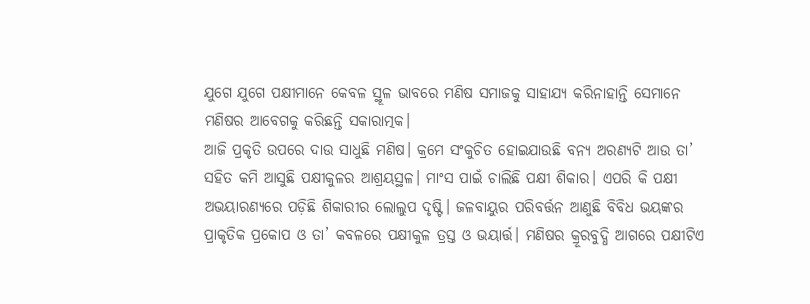ଯୁଗେ ଯୁଗେ ପକ୍ଷୀମାନେ କେବଳ ସ୍ଥୂଳ ଭାବରେ ମଣିଷ ସମାଜକୁ ସାହାଯ୍ୟ କରିନାହାନ୍ତି ସେମାନେ ମଣିଷର ଆବେଗକୁ କରିଛନ୍ତି ସକାରାତ୍ମକ।
ଆଜି ପ୍ରକୃତି ଉପରେ ଦାଉ ସାଧୁଛି ମଣିଷ। କ୍ରମେ ସଂକୁଚିତ ହୋଇଯାଉଛି ବନ୍ୟ ଅରଣ୍ୟଟି ଆଉ ତା’ ସହିତ କମି ଆସୁଛି ପକ୍ଷୀକୁଳର ଆଶ୍ରୟସ୍ଥଳ। ମାଂସ ପାଇଁ ଚାଲିଛି ପକ୍ଷୀ ଶିକାର। ଏପରି କି ପକ୍ଷୀ ଅଭୟାରଣ୍ୟରେ ପଡ଼ିଛି ଶିକାରୀର ଲୋଲୁପ ଦୃଷ୍ଟି। ଜଳବାୟୁର ପରିବର୍ତ୍ତନ ଆଣୁଛି ବିବିଧ ଭୟଙ୍କର ପ୍ରାକୃତିକ ପ୍ରକୋପ ଓ ତା’ କବଳରେ ପକ୍ଷୀକୁଳ ତ୍ରସ୍ତ ଓ ଭୟାର୍ତ୍ତ। ମଣିଷର କ୍ରୂରବୁଦ୍ଧି ଆଗରେ ପକ୍ଷୀଟିଏ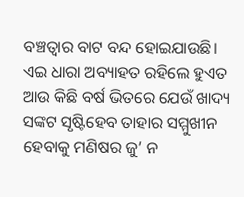ବଞ୍ଚତ୍ୱାର ବାଟ ବନ୍ଦ ହୋଇଯାଉଛି। ଏଇ ଧାରା ଅବ୍ୟାହତ ରହିଲେ ହୁଏତ ଆଉ କିଛି ବର୍ଷ ଭିତରେ ଯେଉଁ ଖାଦ୍ୟ ସଙ୍କଟ ସୃଷ୍ଟିହେବ ତାହାର ସମ୍ମୁଖୀନ ହେବାକୁ ମଣିଷର ଜୁ’ ନ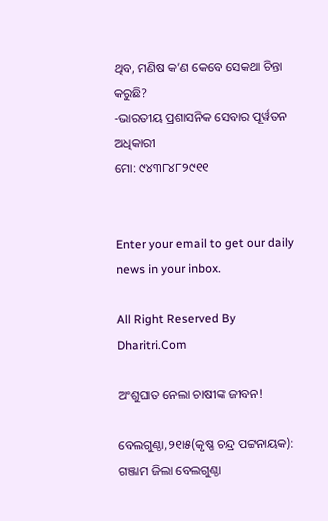ଥିବ, ମଣିଷ କ’ଣ କେବେ ସେକଥା ଚିନ୍ତା କରୁଛି?
-ଭାରତୀୟ ପ୍ରଶାସନିକ ସେବାର ପୂର୍ୱତନ ଅଧିକାରୀ
ମୋ: ୯୪୩୮୪୮୨୯୧୧


Enter your email to get our daily news in your inbox.

All Right Reserved By Dharitri.Com

ଅଂଶୁଘାତ ନେଲା ଚାଷୀଙ୍କ ଜୀବନ!

ବେଲଗୁଣ୍ଠା,୨୧ା୫(କୃଷ୍ଣ ଚନ୍ଦ୍ର ପଟ୍ଟନାୟକ): ଗଞ୍ଜାମ ଜିଲା ବେଲଗୁଣ୍ଠା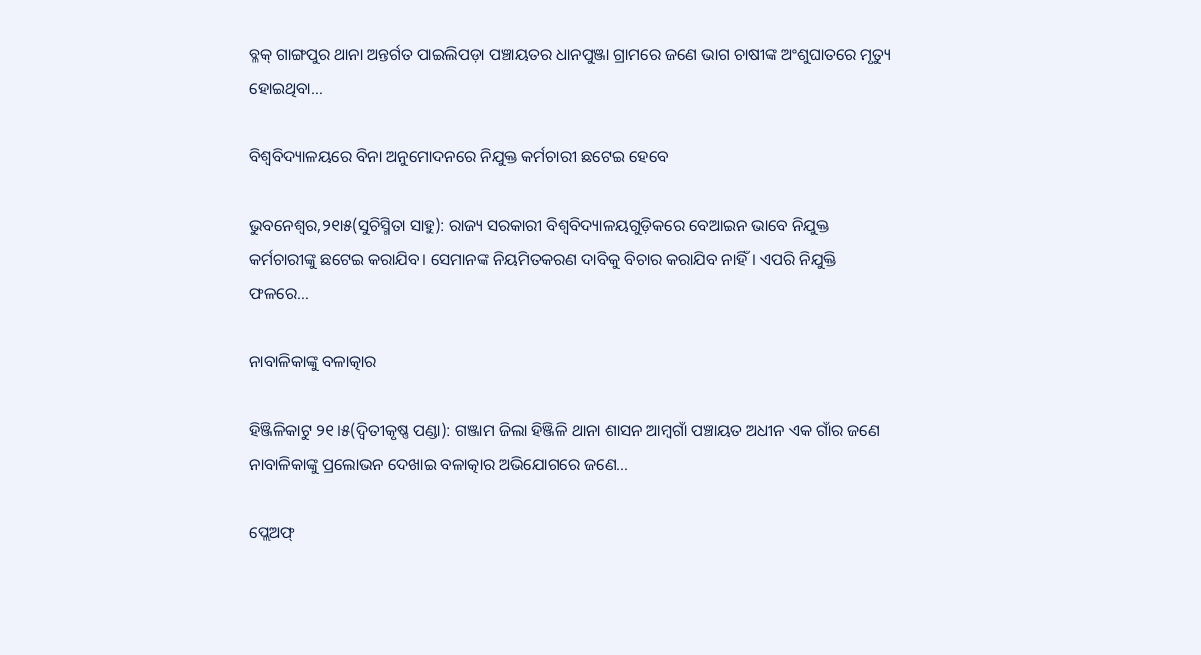ବ୍ଳକ୍‌ ଗାଙ୍ଗପୁର ଥାନା ଅନ୍ତର୍ଗତ ପାଇଲିପଡ଼ା ପଞ୍ଚାୟତର ଧାନପୁଞ୍ଜା ଗ୍ରାମରେ ଜଣେ ଭାଗ ଚାଷୀଙ୍କ ଅଂଶୁଘାତରେ ମୃତ୍ୟୁ ହୋଇଥିବା…

ବିଶ୍ୱବିଦ୍ୟାଳୟରେ ବିନା ଅନୁମୋଦନରେ ନିଯୁକ୍ତ କର୍ମଚାରୀ ଛଟେଇ ହେବେ

ଭୁବନେଶ୍ୱର,୨୧ା୫(ସୁଚିସ୍ମିତା ସାହୁ): ରାଜ୍ୟ ସରକାରୀ ବିଶ୍ୱବିଦ୍ୟାଳୟଗୁଡ଼ିକରେ ବେଆଇନ ଭାବେ ନିଯୁକ୍ତ କର୍ମଚାରୀଙ୍କୁ ଛଟେଇ କରାଯିବ। ସେମାନଙ୍କ ନିୟମିତକରଣ ଦାବିକୁ ବିଚାର କରାଯିବ ନାହିଁ। ଏପରି ନିଯୁକ୍ତି ଫଳରେ…

ନାବାଳିକାଙ୍କୁ ବଳାତ୍କାର

ହିଞ୍ଜିଳିକାଟୁ ୨୧।୫(ଦ୍ୱିତୀକୃଷ୍ଣ ପଣ୍ଡା): ଗଞ୍ଜାମ ଜିଲା ହିଞ୍ଜିଳି ଥାନା ଶାସନ ଆମ୍ୱଗାଁ ପଞ୍ଚାୟତ ଅଧୀନ ଏକ ଗାଁର ଜଣେ ନାବାଳିକାଙ୍କୁ ପ୍ରଲୋଭନ ଦେଖାଇ ବଳାତ୍କାର ଅଭିଯୋଗରେ ଜଣେ…

ପ୍ଲେଅଫ୍‌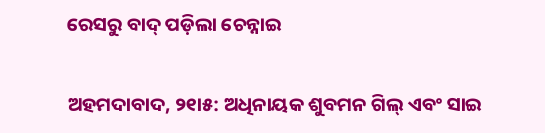ରେସରୁ ବାଦ୍‌ ପଡ଼ିଲା ଚେନ୍ନାଇ

ଅହମଦାବାଦ, ୨୧ା୫: ଅଧିନାୟକ ଶୁବମନ ଗିଲ୍‌ ଏବଂ ସାଇ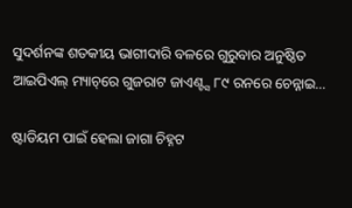ସୁଦର୍ଶନଙ୍କ ଶତକୀୟ ଭାଗୀଦାରି ବଳରେ ଗୁରୁବାର ଅନୁଷ୍ଠିତ ଆଇପିଏଲ୍‌ ମ୍ୟାଚ୍‌ରେ ଗୁଜରାଟ ଜାଏଣ୍ଟ୍ସ ୮୯ ରନରେ ଚେନ୍ନାଇ…

ଷ୍ଟାଡିୟମ ପାଇଁ ହେଲା ଜାଗା ଚିହ୍ନଟ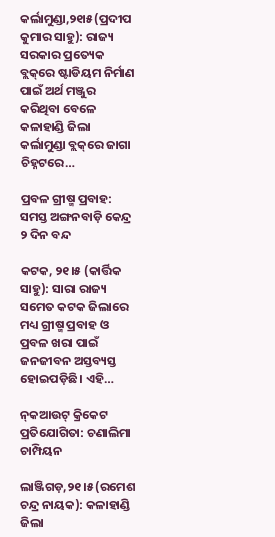କର୍ଲାମୁଣ୍ଡା,୨୧ା୫(ପ୍ରଦୀପ କୁମାର ସାହୁ): ରାଜ୍ୟ ସରକାର ପ୍ରତ୍ୟେକ ବ୍ଲକ୍‌ରେ ଷ୍ଟାଡିୟମ ନିର୍ମାଣ ପାଇଁ ଅର୍ଥ ମଞ୍ଜୁର କରିଥିବା ବେଳେ କଳାହାଣ୍ଡି ଜିଲା କର୍ଲାମୁଣ୍ଡା ବ୍ଲକ୍‌ରେ ଜାଗା ଚିହ୍ନଟରେ…

ପ୍ରବଳ ଗ୍ରୀଷ୍ମ ପ୍ରବାହ: ସମସ୍ତ ଅଙ୍ଗନବାଡ଼ି କେନ୍ଦ୍ର ୨ ଦିନ ବନ୍ଦ

କଟକ, ୨୧।୫ (କାର୍ତ୍ତିକ ସାହୁ): ସାରା ରାଜ୍ୟ ସମେତ କଟକ ଜିଲାରେ ମଧ୍ୟ ଗ୍ରୀଷ୍ମ ପ୍ରବାହ ଓ ପ୍ରବଳ ଖରା ପାଇଁ ଜନଜୀବନ ଅସ୍ତବ୍ୟସ୍ତ ହୋଇପଡ଼ିଛି। ଏହି…

ନ୍‌କଆଉଟ୍‌ କ୍ରିକେଟ ପ୍ରତିଯୋଗିତା: ଚଣାଲିମା ଚାମ୍ପିୟନ

ଲାଞ୍ଜିଗଡ଼,୨୧।୫(ରମେଶ ଚନ୍ଦ୍ର ନାୟକ): କଳାହାଣ୍ଡି ଜିଲା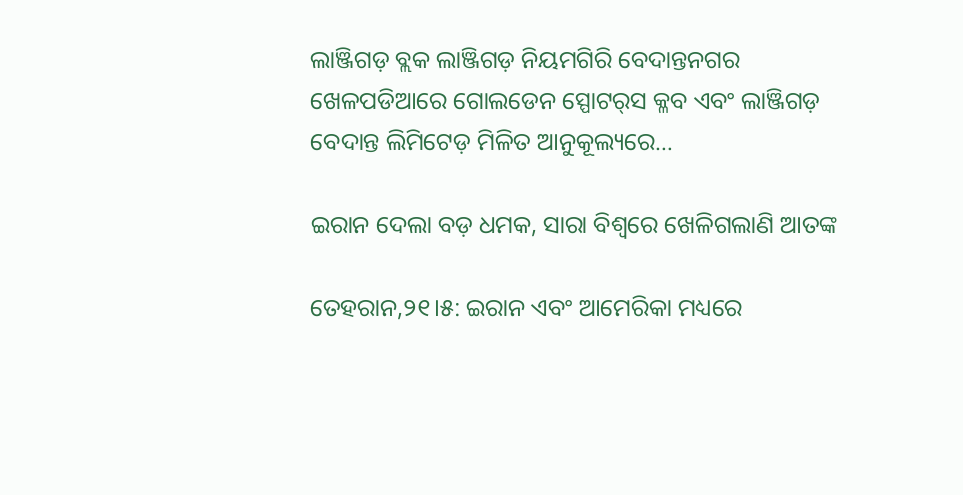ଲାଞ୍ଜିଗଡ଼ ବ୍ଲକ ଲାଞ୍ଜିଗଡ଼ ନିୟମଗିରି ବେଦାନ୍ତନଗର ଖେଳପଡିଆରେ ଗୋଲଡେନ ସ୍ପୋଟର୍‌ସ କ୍ଳବ ଏବଂ ଲାଞ୍ଜିଗଡ଼ ବେଦାନ୍ତ ଲିମିଟେଡ଼ ମିଳିତ ଆନୁକୂଲ୍ୟରେ…

ଇରାନ ଦେଲା ବଡ଼ ଧମକ, ସାରା ବିଶ୍ୱରେ ଖେଳିଗଲାଣି ଆତଙ୍କ

ତେହରାନ,୨୧।୫: ଇରାନ ଏବଂ ଆମେରିକା ମଧ୍ୟରେ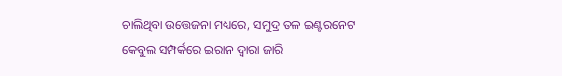ଚାଲିଥିବା ଉତ୍ତେଜନା ମଧ୍ୟରେ, ସମୁଦ୍ର ତଳ ଇଣ୍ଟରନେଟ କେବୁଲ ସମ୍ପର୍କରେ ଇରାନ ଦ୍ୱାରା ଜାରି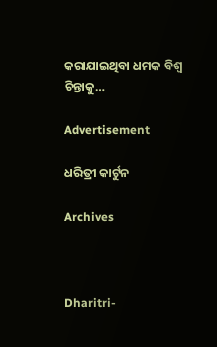କରାଯାଇଥିବା ଧମକ ବିଶ୍ୱ ଚିନ୍ତାକୁ…

Advertisement

ଧରିତ୍ରୀ କାର୍ଟୁନ

Archives



Dharitri-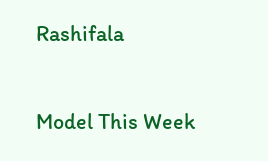Rashifala

Model This Week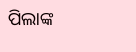ପିଲାଙ୍କ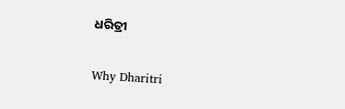ଧରିତ୍ରୀ

Why Dharitri